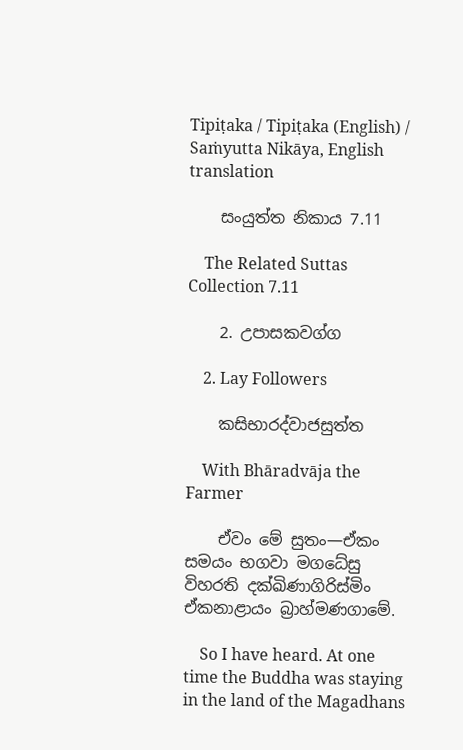Tipiṭaka / Tipiṭaka (English) / Saṁyutta Nikāya, English translation

    සංයුත්ත නිකාය 7.11

    The Related Suttas Collection 7.11

    2. උපාසකවග්ග

    2. Lay Followers

    කසිභාරද්වාජසුත්ත

    With Bhāradvāja the Farmer

    ඒවං මේ සුතං—ඒකං සමයං භගවා මගධේසු විහරති දක්ඛිණාගිරිස්මිං ඒකනාළායං බ්‍රාහ්මණගාමේ.

    So I have heard. At one time the Buddha was staying in the land of the Magadhans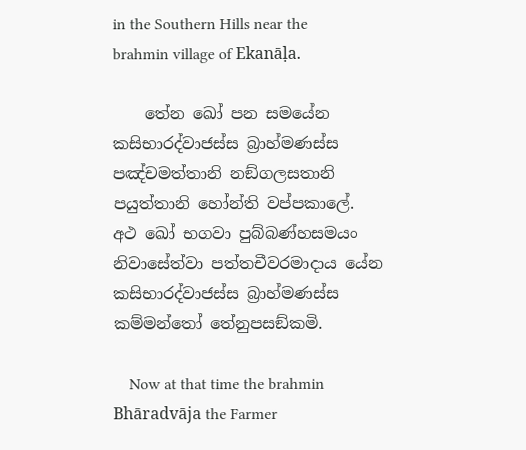in the Southern Hills near the brahmin village of Ekanāḷa.

    තේන ඛෝ පන සමයේන කසිභාරද්වාජස්ස බ්‍රාහ්මණස්ස පඤ්චමත්තානි නඞ්ගලසතානි පයුත්තානි හෝන්ති වප්පකාලේ. අථ ඛෝ භගවා පුබ්බණ්හසමයං නිවාසේත්වා පත්තචීවරමාදාය යේන කසිභාරද්වාජස්ස බ්‍රාහ්මණස්ස කම්මන්තෝ තේනුපසඞ්කමි.

    Now at that time the brahmin Bhāradvāja the Farmer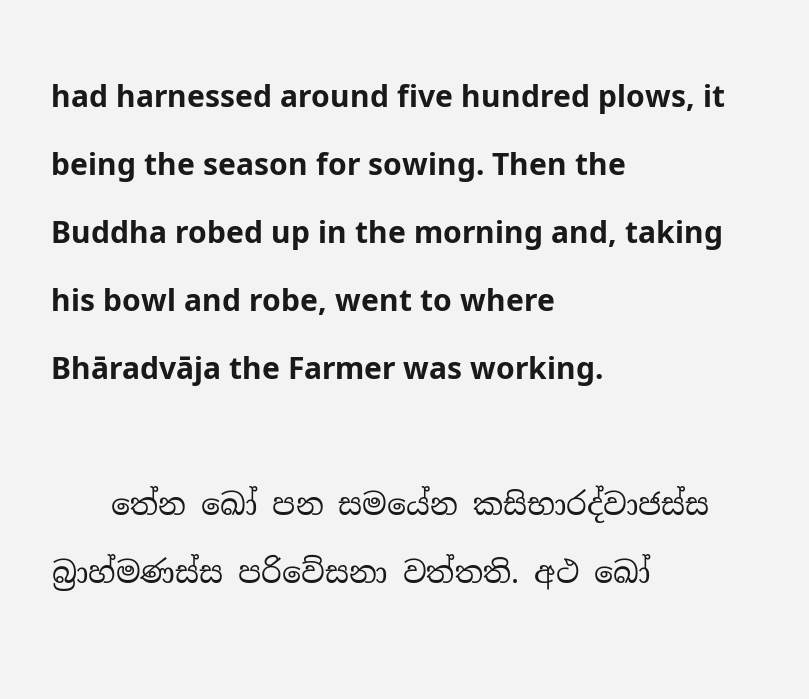had harnessed around five hundred plows, it being the season for sowing. Then the Buddha robed up in the morning and, taking his bowl and robe, went to where Bhāradvāja the Farmer was working.

    තේන ඛෝ පන සමයේන කසිභාරද්වාජස්ස බ්‍රාහ්මණස්ස පරිවේසනා වත්තති. අථ ඛෝ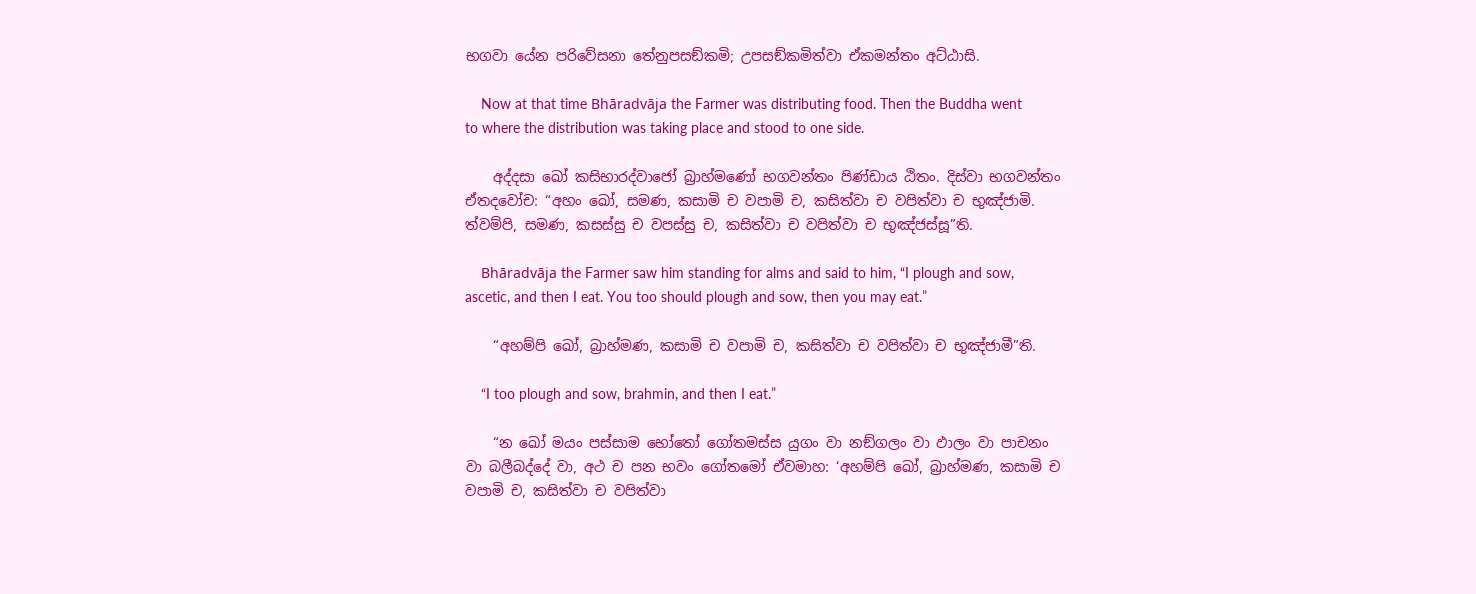භගවා යේන පරිවේසනා තේනුපසඞ්කමි; උපසඞ්කමිත්වා ඒකමන්තං අට්ඨාසි.

    Now at that time Bhāradvāja the Farmer was distributing food. Then the Buddha went to where the distribution was taking place and stood to one side.

    අද්දසා ඛෝ කසිභාරද්වාජෝ බ්‍රාහ්මණෝ භගවන්තං පිණ්ඩාය ඨිතං. දිස්වා භගවන්තං ඒතදවෝච: “අහං ඛෝ, සමණ, කසාමි ච වපාමි ච, කසිත්වා ච වපිත්වා ච භුඤ්ජාමි. ත්වම්පි, සමණ, කසස්සු ච වපස්සු ච, කසිත්වා ච වපිත්වා ච භුඤ්ජස්සූ”ති.

    Bhāradvāja the Farmer saw him standing for alms and said to him, “I plough and sow, ascetic, and then I eat. You too should plough and sow, then you may eat.”

    “අහම්පි ඛෝ, බ්‍රාහ්මණ, කසාමි ච වපාමි ච, කසිත්වා ච වපිත්වා ච භුඤ්ජාමී”ති.

    “I too plough and sow, brahmin, and then I eat.”

    “න ඛෝ මයං පස්සාම භෝතෝ ගෝතමස්ස යුගං වා නඞ්ගලං වා ඵාලං වා පාචනං වා බලීබද්දේ වා, අථ ච පන භවං ගෝතමෝ ඒවමාහ: ‘අහම්පි ඛෝ, බ්‍රාහ්මණ, කසාමි ච වපාමි ච, කසිත්වා ච වපිත්වා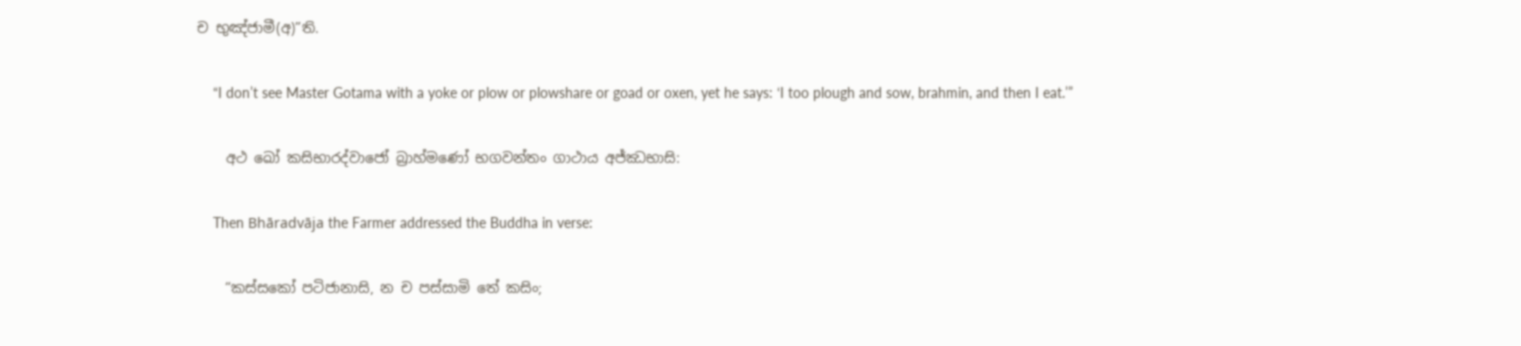ච භුඤ්ජාමී(අ)”ති.

    “I don’t see Master Gotama with a yoke or plow or plowshare or goad or oxen, yet he says: ‘I too plough and sow, brahmin, and then I eat.’”

    අථ ඛෝ කසිභාරද්වාජෝ බ්‍රාහ්මණෝ භගවන්තං ගාථාය අජ්ඣභාසි:

    Then Bhāradvāja the Farmer addressed the Buddha in verse:

    “කස්සකෝ පටිජානාසි, න ච පස්සාමි තේ කසිං;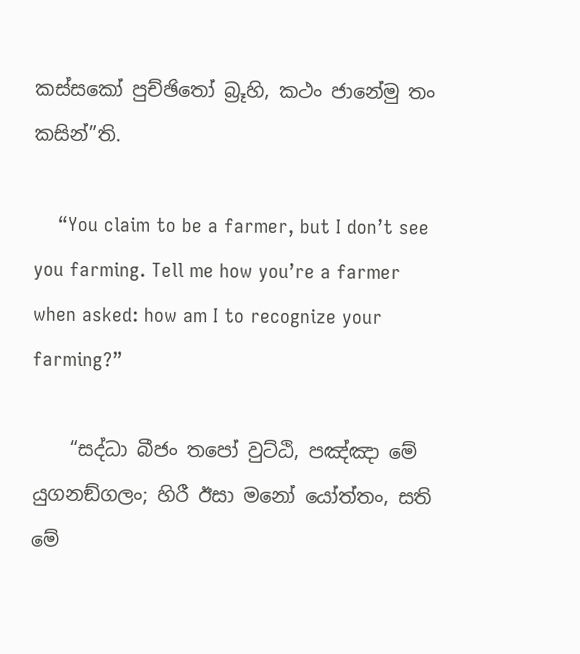කස්සකෝ පුච්ඡිතෝ බ්‍රූහි, කථං ජානේමු තං කසින්”ති.

    “You claim to be a farmer, but I don’t see you farming. Tell me how you’re a farmer when asked: how am I to recognize your farming?”

    “සද්ධා බීජං තපෝ වුට්ඨි, පඤ්ඤා මේ යුගනඞ්ගලං; හිරී ඊසා මනෝ යෝත්තං, සති මේ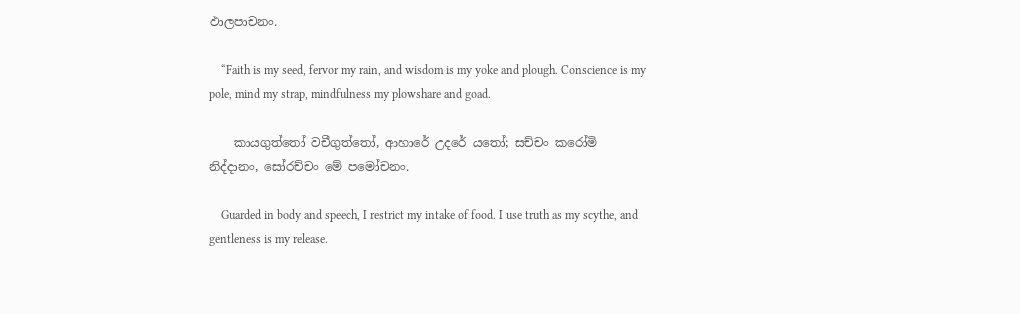ඵාලපාචනං.

    “Faith is my seed, fervor my rain, and wisdom is my yoke and plough. Conscience is my pole, mind my strap, mindfulness my plowshare and goad.

    කායගුත්තෝ වචීගුත්තෝ, ආහාරේ උදරේ යතෝ; සච්චං කරෝමි නිද්දානං, සෝරච්චං මේ පමෝචනං.

    Guarded in body and speech, I restrict my intake of food. I use truth as my scythe, and gentleness is my release.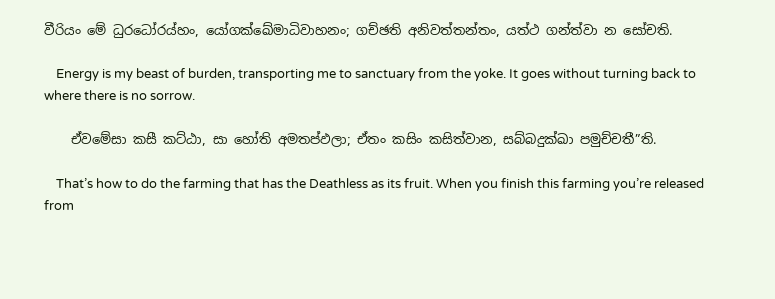වීරියං මේ ධුරධෝරය්හං, යෝගක්ඛේමාධිවාහනං; ගච්ඡති අනිවත්තන්තං, යත්ථ ගන්ත්වා න සෝචති.

    Energy is my beast of burden, transporting me to sanctuary from the yoke. It goes without turning back to where there is no sorrow.

    ඒවමේසා කසී කට්ඨා, සා හෝති අමතප්ඵලා; ඒතං කසිං කසිත්වාන, සබ්බදුක්ඛා පමුච්චතී”ති.

    That’s how to do the farming that has the Deathless as its fruit. When you finish this farming you’re released from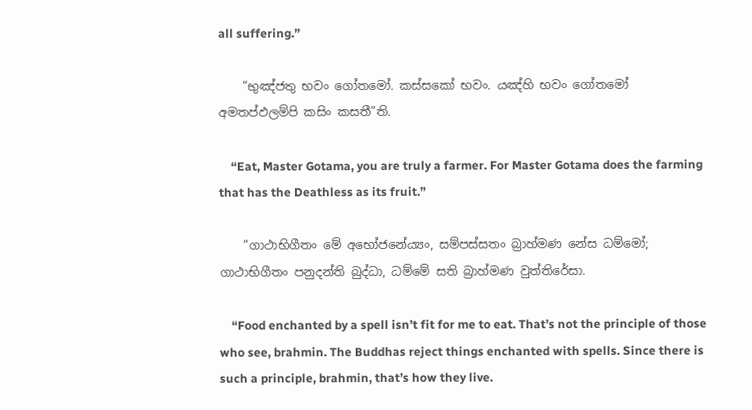all suffering.”

    “භුඤ්ජතු භවං ගෝතමෝ. කස්සකෝ භවං. යඤ්හි භවං ගෝතමෝ අමතප්ඵලම්පි කසිං කසතී”ති.

    “Eat, Master Gotama, you are truly a farmer. For Master Gotama does the farming that has the Deathless as its fruit.”

    “ගාථාභිගීතං මේ අභෝජනේය්‍යං, සම්පස්සතං බ්‍රාහ්මණ නේස ධම්මෝ; ගාථාභිගීතං පනුදන්ති බුද්ධා, ධම්මේ සති බ්‍රාහ්මණ වුත්තිරේසා.

    “Food enchanted by a spell isn’t fit for me to eat. That’s not the principle of those who see, brahmin. The Buddhas reject things enchanted with spells. Since there is such a principle, brahmin, that’s how they live.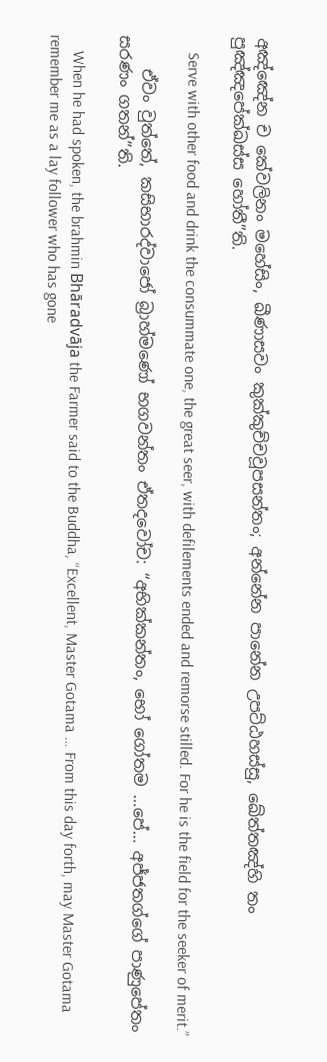අඤ්ඤේන ච කේවලිනං මහේසිං, ඛීණාසවං කුක්කුච්චවූපසන්තං; අන්නේන පානේන උපට්ඨහස්සු, ඛේත්තඤ්හි තං පුඤ්ඤපේක්ඛස්ස හෝතී”ති.

    Serve with other food and drink the consummate one, the great seer, with defilements ended and remorse stilled. For he is the field for the seeker of merit.”

    ඒවං වුත්තේ, කසිභාරද්වාජෝ බ්‍රාහ්මණෝ භගවන්තං ඒතදවෝච: “අභික්කන්තං, භෝ ගෝතම …පේ… අජ්ජතග්ගේ පාණුපේතං සරණං ගතන්”ති.

    When he had spoken, the brahmin Bhāradvāja the Farmer said to the Buddha, “Excellent, Master Gotama … From this day forth, may Master Gotama remember me as a lay follower who has gone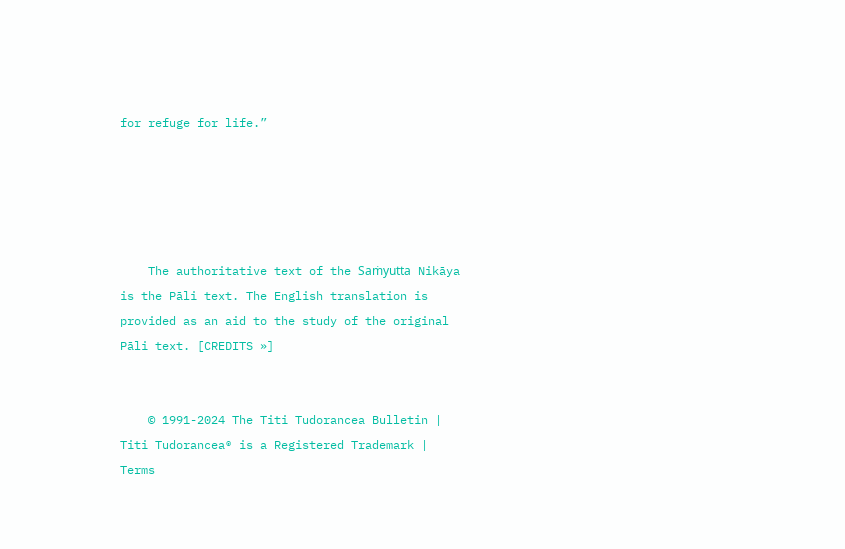for refuge for life.”





    The authoritative text of the Saṁyutta Nikāya is the Pāli text. The English translation is provided as an aid to the study of the original Pāli text. [CREDITS »]


    © 1991-2024 The Titi Tudorancea Bulletin | Titi Tudorancea® is a Registered Trademark | Terms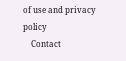of use and privacy policy
    Contact